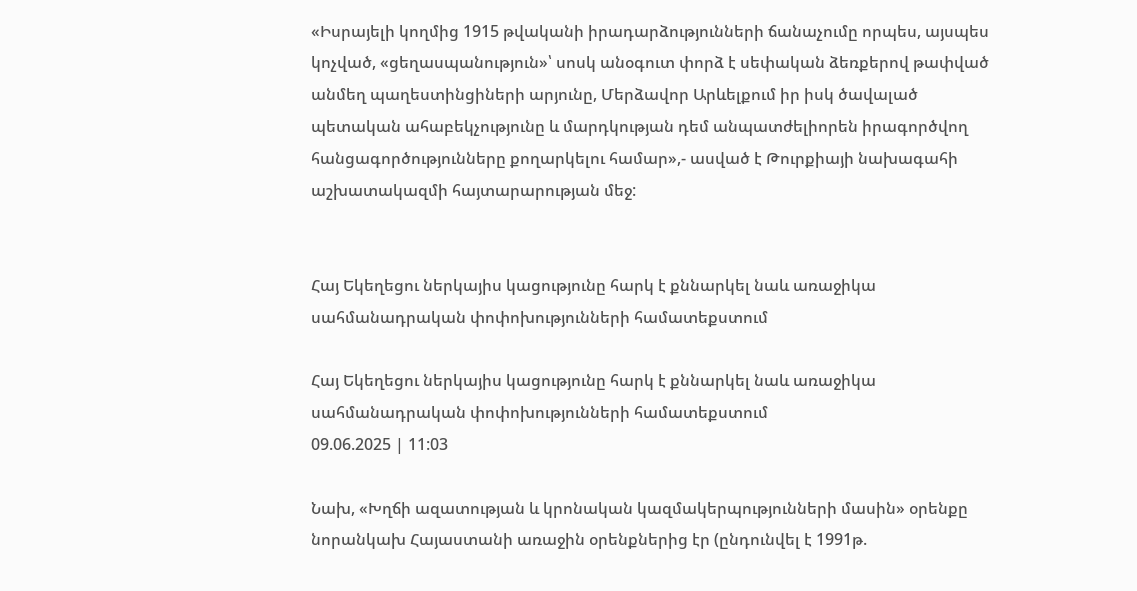«Իսրայելի կողմից 1915 թվականի իրադարձությունների ճանաչումը որպես, այսպես կոչված, «ցեղասպանություն»՝ սոսկ անօգուտ փորձ է սեփական ձեռքերով թափված անմեղ պաղեստինցիների արյունը, Մերձավոր Արևելքում իր իսկ ծավալած պետական ահաբեկչությունը և մարդկության դեմ անպատժելիորեն իրագործվող հանցագործությունները քողարկելու համար»,- ասված է Թուրքիայի նախագահի աշխատակազմի հայտարարության մեջ:


Հայ Եկեղեցու ներկայիս կացությունը հարկ է քննարկել նաև առաջիկա սահմանադրական փոփոխությունների համատեքստում

Հայ Եկեղեցու ներկայիս կացությունը հարկ է քննարկել նաև առաջիկա սահմանադրական փոփոխությունների համատեքստում
09.06.2025 | 11:03

Նախ, «Խղճի ազատության և կրոնական կազմակերպությունների մասին» օրենքը նորանկախ Հայաստանի առաջին օրենքներից էր (ընդունվել է 1991թ.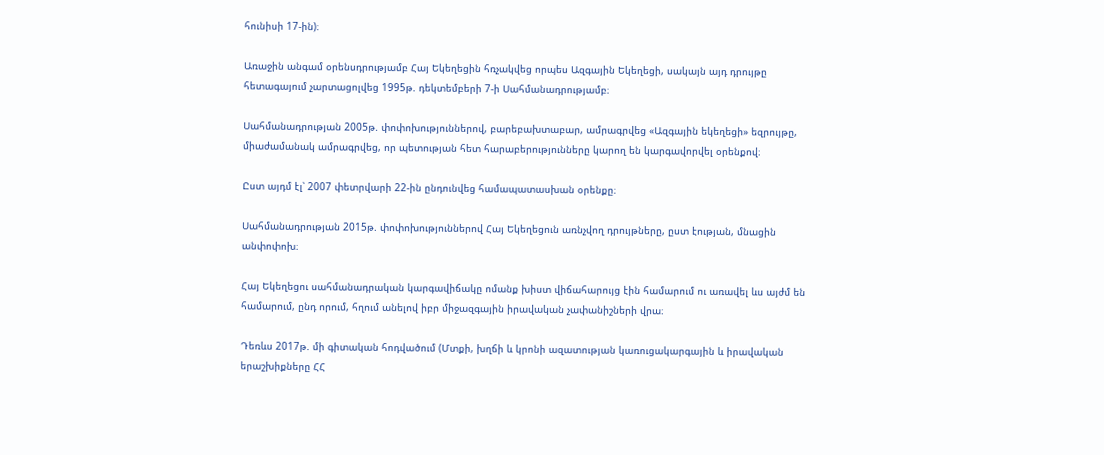հունիսի 17-ին)։

Առաջին անգամ օրենսդրությամբ Հայ Եկեղեցին հռչակվեց որպես Ազգային Եկեղեցի, սակայն այդ դրույթը հետագայում չարտացոլվեց 1995թ. դեկտեմբերի 7-ի Սահմանադրությամբ։

Սահմանադրության 2005թ. փոփոխություններով, բարեբախտաբար, ամրագրվեց «Ազգային եկեղեցի» եզրույթը, միաժամանակ ամրագրվեց, որ պետության հետ հարաբերությունները կարող են կարգավորվել օրենքով։

Ըստ այդմ էլ՝ 2007 փետրվարի 22-ին ընդունվեց համապատասխան օրենքը։

Սահմանադրության 2015թ. փոփոխություններով Հայ Եկեղեցուն առնչվող դրույթները, ըստ էության, մնացին անփոփոխ։

Հայ Եկեղեցու սահմանադրական կարգավիճակը ոմանք խիստ վիճահարույց էին համարում ու առավել ևս այժմ են համարում, ընդ որում, հղում անելով իբր միջազգային իրավական չափանիշների վրա։

Դեռևս 2017թ. մի գիտական հոդվածում (Մտքի, խղճի և կրոնի ազատության կառուցակարգային և իրավական երաշխիքները ՀՀ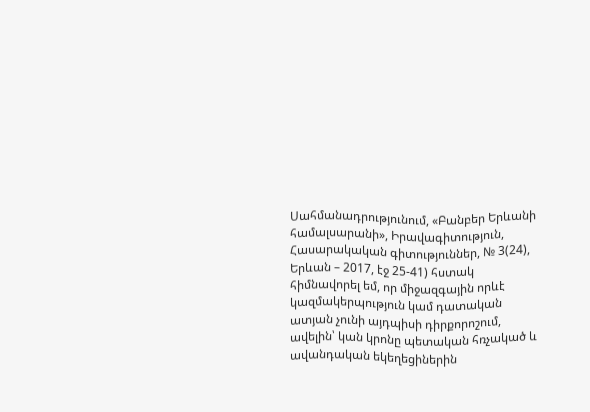Սահմանադրությունում, «Բանբեր Երևանի համալսարանի», Իրավագիտություն, Հասարակական գիտություններ, № 3(24), Երևան – 2017, էջ 25-41) հստակ հիմնավորել եմ, որ միջազգային որևէ կազմակերպություն կամ դատական ատյան չունի այդպիսի դիրքորոշում, ավելին՝ կան կրոնը պետական հռչակած և ավանդական եկեղեցիներին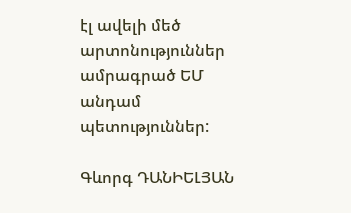էլ ավելի մեծ արտոնություններ ամրագրած ԵՄ անդամ պետություններ:

Գևորգ ԴԱՆԻԵԼՅԱՆ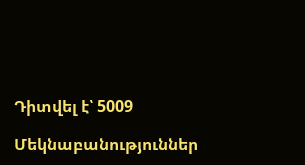Դիտվել է՝ 5009

Մեկնաբանություններ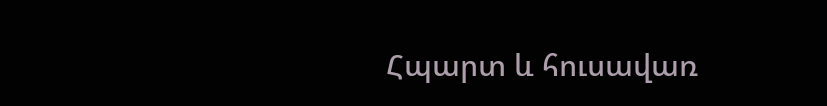Հպարտ և հուսավառ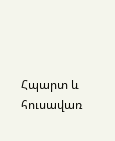Հպարտ և հուսավառ